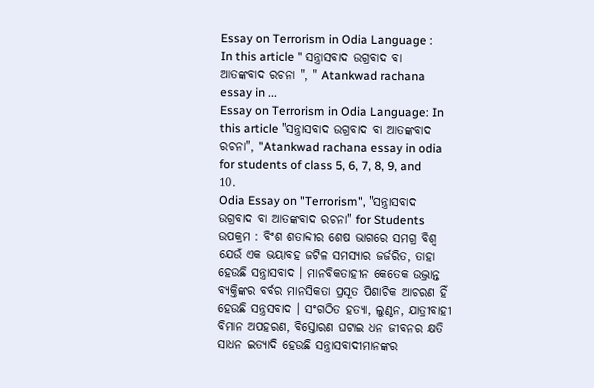Essay on Terrorism in Odia Language : In this article " ସନ୍ତ୍ରାସବାଦ ଉଗ୍ରବାଦ ବା ଆତଙ୍କବାଦ ରଚନା ", " Atankwad rachana essay in ...
Essay on Terrorism in Odia Language: In this article "ସନ୍ତ୍ରାସବାଦ ଉଗ୍ରବାଦ ବା ଆତଙ୍କବାଦ ରଚନା", "Atankwad rachana essay in odia for students of class 5, 6, 7, 8, 9, and 10.
Odia Essay on "Terrorism", "ସନ୍ତ୍ରାସବାଦ ଉଗ୍ରବାଦ ବା ଆତଙ୍କବାଦ ରଚନା" for Students
ଉପକ୍ରମ : ବିଂଶ ଶତାବ୍ଦୀର ଶେଷ ଭାଗରେ ସମଗ୍ର ବିଶ୍ଵ ଯେଉଁ ଏକ ଭୟାବହ ଜଟିଳ ସମସ୍ୟାର ଜର୍ଜରିତ, ତାହା ହେଉଛି ସନ୍ତ୍ରାସବାଦ । ମାନବିକତାହୀନ କେତେକ ଉଦ୍ଭ୍ରାନ୍ତ ବ୍ୟକ୍ତିଙ୍କର ବର୍ବର ମାନସିକତା ପ୍ରସୂତ ପିଶାଚିକ ଆଚରଣ ହିଁ ହେଉଛି ସନ୍ତ୍ରସବାଦ । ସଂଗଠିତ ହତ୍ୟା, ଲୁଣ୍ଠନ, ଯାତ୍ରୀବାହୀ ବିମାନ ଅପହରଣ, ବିସ୍ତୋରଣ ଘଟାଇ ଧନ ଜୀବନର କ୍ଷତି ସାଧନ ଇତ୍ୟାଦି ହେଉଛି ସନ୍ତ୍ରାସବାଦୀମାନଙ୍କର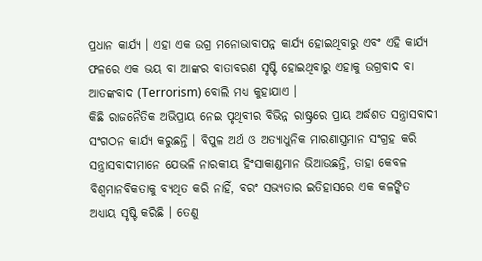ପ୍ରଧାନ କାର୍ଯ୍ୟ । ଏହା ଏକ ଉଗ୍ର ମନୋଭାବାପନ୍ନ କାର୍ଯ୍ୟ ହୋଇଥିବାରୁ ଏବଂ ଏହି କାର୍ଯ୍ୟ ଫଳରେ ଏକ ଭୟ ବା ଆଙ୍କର ବାତାବରଣ ସୃଷ୍ଟି ହୋଇଥିବାରୁ ଏହାକୁ ଉଗ୍ରବାଦ ବା ଆତଙ୍କବାଦ (Terrorism) ବୋଲି ମଧ୍ୟ କୁହାଯାଏ ।
କିଛି ରାଜନୈତିକ ଅଭିପ୍ରାୟ ନେଇ ପୃଥିବୀର ବିଭିନ୍ନ ରାଷ୍ଟ୍ରରେ ପ୍ରାୟ ଅର୍ଦ୍ଧଶତ ସନ୍ତ୍ରାସବାଦୀ ସଂଗଠନ କାର୍ଯ୍ୟ କରୁଛନ୍ତି । ବିପୁଳ ଅର୍ଥ ଓ ଅତ୍ୟାଧୁନିକ ମାରଣାସ୍ତ୍ରମାନ ସଂଗ୍ରହ କରି ସନ୍ତ୍ରାସବାଦୀମାନେ ଯେଭଳି ନାରକୀୟ ହିଂସାକାଣ୍ଡମାନ ଭିଆଉଛନ୍ତି, ତାହା କେବଳ ବିଶ୍ଵମାନବିକତାକୁ ବ୍ୟଥିତ କରି ନାହିଁ, ବରଂ ସଭ୍ୟତାର ଇତିହାସରେ ଏକ କଳଙ୍କିତ ଅଧ୍ୟାୟ ସୃଷ୍ଟି କରିଛି । ତେଣୁ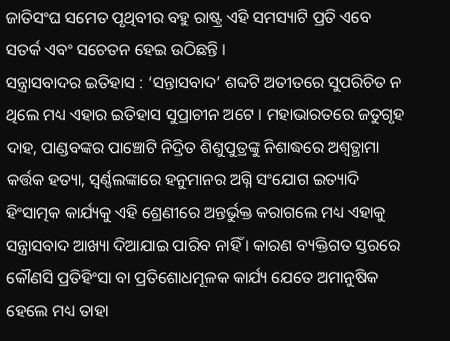ଜାତିସଂଘ ସମେତ ପୃଥିବୀର ବହୁ ରାଷ୍ଟ୍ର ଏହି ସମସ୍ୟାଟି ପ୍ରତି ଏବେ ସତର୍କ ଏବଂ ସଚେତନ ହେଇ ଉଠିଛନ୍ତି ।
ସନ୍ତ୍ରାସବାଦର ଇତିହାସ : ‘ସନ୍ତାସବାଦ’ ଶବ୍ଦଟି ଅତୀତରେ ସୁପରିଚିତ ନ ଥିଲେ ମଧ୍ୟ ଏହାର ଇତିହାସ ସୁପ୍ରାଚୀନ ଅଟେ । ମହାଭାରତରେ ଜତୁଗୃହ ଦାହ, ପାଣ୍ଡବଙ୍କର ପାଞ୍ଚୋଟି ନିଦ୍ରିତ ଶିଶୁପୁତ୍ରଙ୍କୁ ନିଶାଦ୍ଧରେ ଅଶ୍ଵତ୍ଥାମା କର୍ତ୍ତକ ହତ୍ୟା, ସ୍ୱର୍ଣ୍ଣଲଙ୍କାରେ ହନୁମାନର ଅଗ୍ନି ସଂଯୋଗ ଇତ୍ୟାଦି ହିଂସାତ୍ମକ କାର୍ଯ୍ୟକୁ ଏହି ଶ୍ରେଣୀରେ ଅନ୍ତର୍ଭୁକ୍ତ କରାଗଲେ ମଧ୍ୟ ଏହାକୁ ସନ୍ତ୍ରାସବାଦ ଆଖ୍ୟା ଦିଆଯାଇ ପାରିବ ନାହିଁ । କାରଣ ବ୍ୟକ୍ତିଗତ ସ୍ତରରେ କୌଣସି ପ୍ରତିହିଂସା ବା ପ୍ରତିଶୋଧମୂଳକ କାର୍ଯ୍ୟ ଯେତେ ଅମାନୁଷିକ ହେଲେ ମଧ୍ୟ ତାହା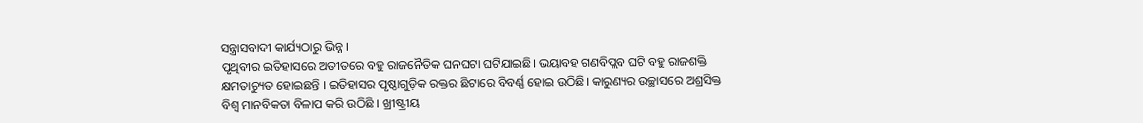ସନ୍ତ୍ରାସବାଦୀ କାର୍ଯ୍ୟଠାରୁ ଭିନ୍ନ ।
ପୃଥିବୀର ଇତିହାସରେ ଅତୀତରେ ବହୁ ରାଜନୈତିକ ଘନଘଟା ଘଟିଯାଇଛି। ଭୟାବହ ଗଣବିପ୍ଲବ ଘଟି ବହୁ ରାଜଶକ୍ତି କ୍ଷମତାଚ୍ୟୁତ ହୋଇଛନ୍ତି । ଇତିହାସର ପୃଷ୍ଠାଗୁଡ଼ିକ ରକ୍ତର ଛିଟାରେ ବିବର୍ଣ୍ଣ ହୋଇ ଉଠିଛି। କାରୁଣ୍ୟର ଉଚ୍ଛାସରେ ଅଶ୍ରସିକ୍ତ ବିଶ୍ଵ ମାନବିକତା ବିଳାପ କରି ଉଠିଛି । ଖ୍ରୀଷ୍ଟ୍ରୀୟ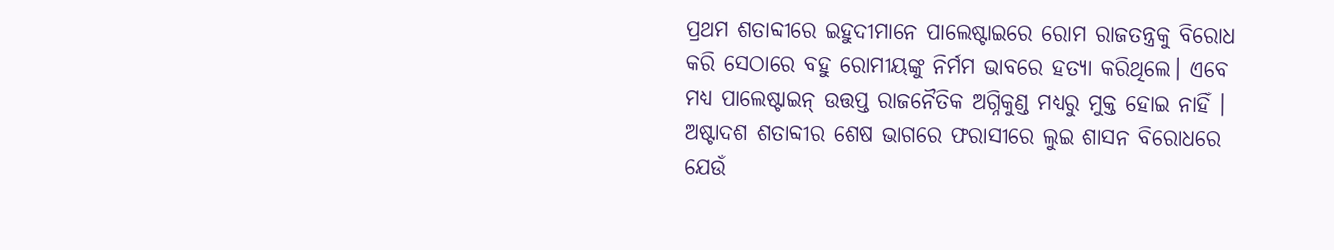ପ୍ରଥମ ଶତାବ୍ଦୀରେ ଇହୁଦୀମାନେ ପାଲେଷ୍ଟାଇରେ ରୋମ ରାଜତନ୍ତ୍ରକୁ ବିରୋଧ କରି ସେଠାରେ ବହୁ ରୋମୀୟଙ୍କୁ ନିର୍ମମ ଭାବରେ ହତ୍ୟା କରିଥିଲେ। ଏବେ ମଧ୍ୟ ପାଲେଷ୍ଟାଇନ୍ ଉତ୍ତପ୍ତ ରାଜନୈତିକ ଅଗ୍ନିକୁଣ୍ଡ ମଧ୍ୟରୁ ମୁକ୍ତ ହୋଇ ନାହିଁ । ଅଷ୍ଟାଦଶ ଶତାବ୍ଦୀର ଶେଷ ଭାଗରେ ଫରାସୀରେ ଲୁଇ ଶାସନ ବିରୋଧରେ ଯେଉଁ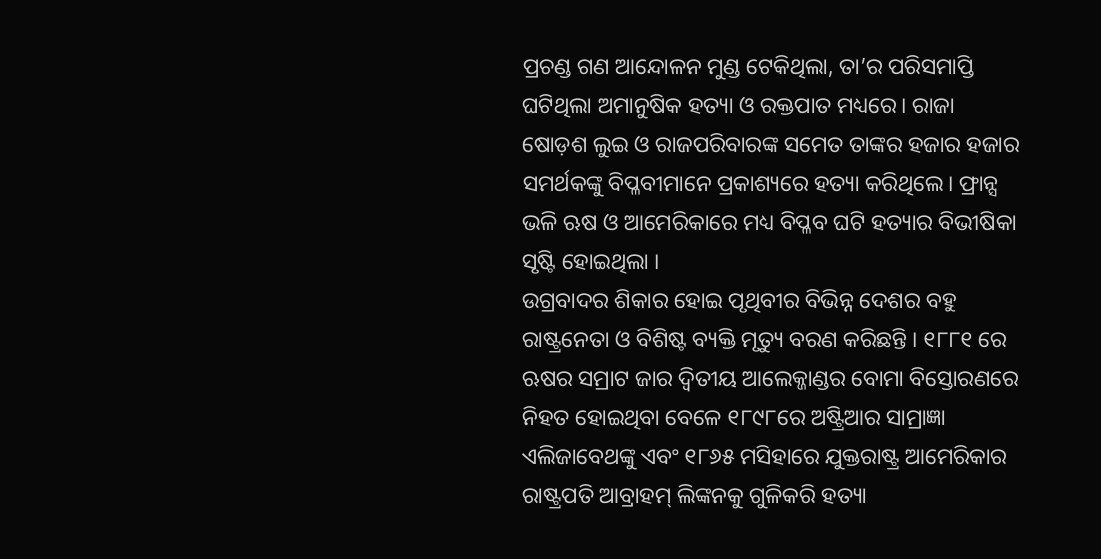ପ୍ରଚଣ୍ଡ ଗଣ ଆନ୍ଦୋଳନ ମୁଣ୍ଡ ଟେକିଥିଲା, ତା’ର ପରିସମାପ୍ତି ଘଟିଥିଲା ଅମାନୁଷିକ ହତ୍ୟା ଓ ରକ୍ତପାତ ମଧ୍ୟରେ। ରାଜା ଷୋଡ଼ଶ ଲୁଇ ଓ ରାଜପରିବାରଙ୍କ ସମେତ ତାଙ୍କର ହଜାର ହଜାର ସମର୍ଥକଙ୍କୁ ବିପ୍ଳବୀମାନେ ପ୍ରକାଶ୍ୟରେ ହତ୍ୟା କରିଥିଲେ। ଫ୍ରାନ୍ସ ଭଳି ଋଷ ଓ ଆମେରିକାରେ ମଧ୍ୟ ବିପ୍ଳବ ଘଟି ହତ୍ୟାର ବିଭୀଷିକା ସୃଷ୍ଟି ହୋଇଥିଲା ।
ଉଗ୍ରବାଦର ଶିକାର ହୋଇ ପୃଥିବୀର ବିଭିନ୍ନ ଦେଶର ବହୁ ରାଷ୍ଟ୍ରନେତା ଓ ବିଶିଷ୍ଟ ବ୍ୟକ୍ତି ମୃତ୍ୟୁ ବରଣ କରିଛନ୍ତି । ୧୮୮୧ ରେ ଋଷର ସମ୍ରାଟ ଜାର ଦ୍ବିତୀୟ ଆଲେକ୍ଜାଣ୍ଡର ବୋମା ବିସ୍ତୋରଣରେ ନିହତ ହୋଇଥିବା ବେଳେ ୧୮୯୮ରେ ଅଷ୍ଟ୍ରିଆର ସାମ୍ରାଜ୍ଞା ଏଲିଜାବେଥଙ୍କୁ ଏବଂ ୧୮୬୫ ମସିହାରେ ଯୁକ୍ତରାଷ୍ଟ୍ର ଆମେରିକାର ରାଷ୍ଟ୍ରପତି ଆବ୍ରାହମ୍ ଲିଙ୍କନକୁ ଗୁଳିକରି ହତ୍ୟା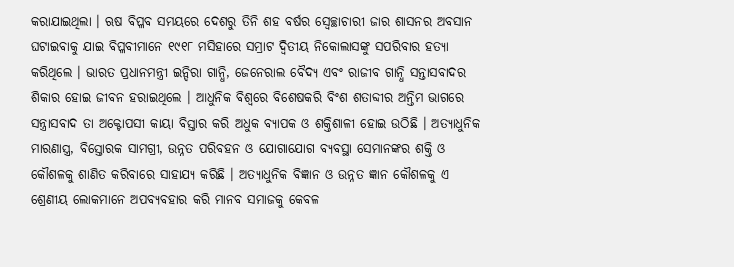କରାଯାଇଥିଲା । ଋଷ ବିପ୍ଳବ ସମୟରେ ଦେଶରୁ ତିନି ଶହ ବର୍ଷର ସ୍ୱେଚ୍ଛାଚାରୀ ଜାର ଶାସନର ଅବସାନ ଘଟାଇବାକୁ ଯାଇ ବିପ୍ଳବୀମାନେ ୧୯୧୮ ମସିହାରେ ସମ୍ରାଟ ଦ୍ବିତୀୟ ନିକୋଲାସଙ୍କୁ ସପରିବାର ହତ୍ୟା କରିଥିଲେ । ଭାରତ ପ୍ରଧାନମନ୍ତ୍ରୀ ଇନ୍ଦିରା ଗାନ୍ଧି, ଜେନେରାଲ ବୈଦ୍ୟ ଏବଂ ରାଜୀବ ଗାନ୍ଧି ସନ୍ତାସବାଦର ଶିକାର ହୋଇ ଜୀବନ ହରାଇଥିଲେ । ଆଧୁନିକ ବିଶ୍ଵରେ ବିଶେଷକରି ବିଂଶ ଶତାବ୍ଦୀର ଅନ୍ତିମ ଭାଗରେ ସନ୍ତ୍ରାସବାଦ ତା ଅକ୍ଟୋପସୀ କାୟା ବିସ୍ତାର କରି ଅଧୁକ ବ୍ୟାପକ ଓ ଶକ୍ତିଶାଳୀ ହୋଇ ଉଠିଛି । ଅତ୍ୟାଧୁନିକ ମାରଣାସ୍ତ୍ର, ବିସ୍ତୋରକ ସାମଗ୍ରୀ, ଉନ୍ନତ ପରିବହନ ଓ ଯୋଗାଯୋଗ ବ୍ୟବସ୍ଥା ସେମାନଙ୍କର ଶକ୍ତି ଓ କୌଶଳକୁ ଶାଣିତ କରିବାରେ ସାହାଯ୍ୟ କରିଛି । ଅତ୍ୟାଧୁନିକ ବିଜ୍ଞାନ ଓ ଉନ୍ନତ ଜ୍ଞାନ କୌଶଳକୁ ଏ ଶ୍ରେଣୀୟ ଲୋକମାନେ ଅପବ୍ୟବହାର କରି ମାନବ ସମାଜକୁ କେବଳ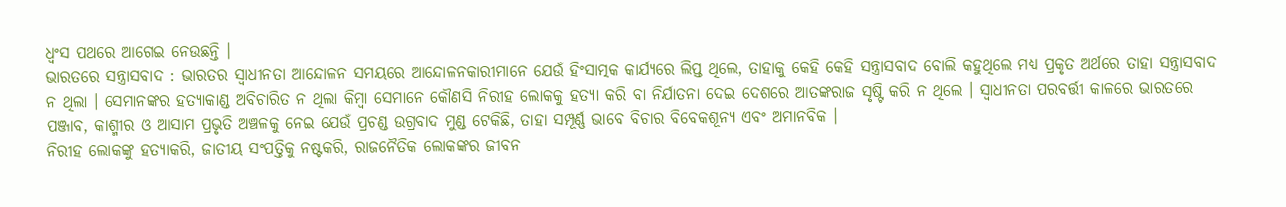ଧ୍ବଂସ ପଥରେ ଆଗେଇ ନେଉଛନ୍ତି ।
ଭାରତରେ ସନ୍ତ୍ରାସବାଦ : ଭାରତର ସ୍ଵାଧୀନତା ଆନ୍ଦୋଳନ ସମୟରେ ଆନ୍ଦୋଳନକାରୀମାନେ ଯେଉଁ ହିଂସାତ୍ମକ କାର୍ଯ୍ୟରେ ଲିପ୍ତ ଥିଲେ, ତାହାକୁ କେହି କେହି ସନ୍ତ୍ରାସବାଦ ବୋଲି କହୁଥିଲେ ମଧ୍ୟ ପ୍ରକୃତ ଅର୍ଥରେ ତାହା ସନ୍ତ୍ରାସବାଦ ନ ଥିଲା । ସେମାନଙ୍କର ହତ୍ୟାକାଣ୍ଡ ଅବିଚାରିତ ନ ଥିଲା କିମ୍ବା ସେମାନେ କୌଣସି ନିରୀହ ଲୋକକୁ ହତ୍ୟା କରି ବା ନିର୍ଯାତନା ଦେଇ ଦେଶରେ ଆତଙ୍କରାଜ ସୃଷ୍ଟି କରି ନ ଥିଲେ । ସ୍ଵାଧୀନତା ପରବର୍ତ୍ତୀ କାଳରେ ଭାରତରେ ପଞ୍ଜାବ, କାଶ୍ମୀର ଓ ଆସାମ ପ୍ରଭୃତି ଅଞ୍ଚଳକୁ ନେଇ ଯେଉଁ ପ୍ରଚଣ୍ଡ ଉଗ୍ରବାଦ ମୁଣ୍ଡ ଟେକିଛି, ତାହା ସମ୍ପୂର୍ଣ୍ଣ ଭାବେ ବିଚାର ବିବେକଶୂନ୍ୟ ଏବଂ ଅମାନବିକ ।
ନିରୀହ ଲୋକଙ୍କୁ ହତ୍ୟାକରି, ଜାତୀୟ ସଂପତ୍ତିକୁ ନଷ୍ଟକରି, ରାଜନୈତିକ ଲୋକଙ୍କର ଜୀବନ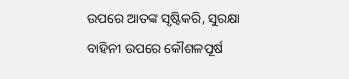ଉପରେ ଆତଙ୍କ ସୃଷ୍ଟିକରି, ସୁରକ୍ଷା ବାହିନୀ ଉପରେ କୌଶଳପୂର୍ଷ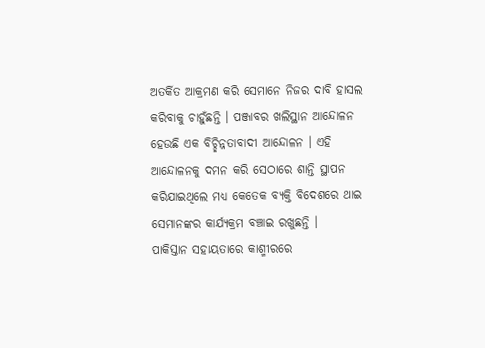ଅତର୍କିତ ଆକ୍ରମଣ କରି ସେମାନେ ନିଜର ଦାବି ହାସଲ କରିବାକୁ ଚାହୁଁଛନ୍ତି । ପଞ୍ଜାବର ଖଲିସ୍ଥାନ ଆନ୍ଦୋଳନ ହେଉଛି ଏକ ବିଚ୍ଛିନ୍ନତାବାଦୀ ଆନ୍ଦୋଳନ । ଏହି ଆନ୍ଦୋଳନକୁ ଦମନ କରି ସେଠାରେ ଶାନ୍ତି ସ୍ଥାପନ କରିଯାଇଥିଲେ ମଧ୍ୟ କେତେକ ବ୍ୟକ୍ତି ବିଦେଶରେ ଥାଇ ସେମାନଙ୍କର କାର୍ଯ୍ୟକ୍ରମ ବଞ୍ଚାଇ ରଖୁଛନ୍ତି ।
ପାକିସ୍ତାନ ସହାୟତାରେ କାଶ୍ମୀରରେ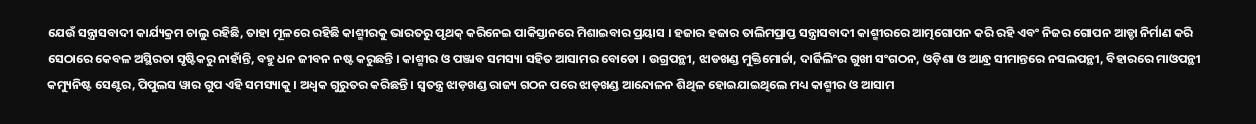ଯେଉଁ ସନ୍ତ୍ରାସବାଦୀ କାର୍ଯ୍ୟକ୍ରମ ଚାଲୁ ରହିଛି, ତାହା ମୂଳରେ ରହିଛି କାଶ୍ମୀରକୁ ଭାରତରୁ ପୃଥକ୍ କରିନେଇ ପାକିସ୍ତାନରେ ମିଶାଇବାର ପ୍ରୟାସ । ହଜାର ହଜାର ତାଲିମପ୍ରାପ୍ତ ସନ୍ତ୍ରାସବାଦୀ କାଶ୍ମୀରରେ ଆତ୍ମଗୋପନ କରି ରହି ଏବଂ ନିଜର ଗୋପନ ଆଡ୍ଡା ନିର୍ମାଣ କରି ସେଠାରେ କେବଳ ଅସ୍ଥିରତା ସୃଷ୍ଟିକରୁ ନାହାଁନ୍ତି, ବହୁ ଧନ ଜୀବନ ନଷ୍ଟ କରୁଛନ୍ତି । କାଶ୍ମୀର ଓ ପଞ୍ଜାବ ସମସ୍ୟା ସହିତ ଆସାମର ବୋଡୋ । ଉଗ୍ରପନ୍ଥୀ, ଝାଡଖଣ୍ଡ ମୁକ୍ତିମୋର୍ଚ୍ଚା, ଦାର୍ଜିଲିଂର ଗୁଖୀ ସଂଗଠନ, ଓଡ଼ିଶା ଓ ଆନ୍ଧ୍ର ସୀମାନ୍ତରେ ନସଲପନ୍ଥୀ, ବିହାରରେ ମାଓପନ୍ଥୀ କମ୍ୟୁନିଷ୍ଟ ସେଣ୍ଟର, ପିପୁଲସ ୱାର ଗୁପ ଏହି ସମସ୍ୟାକୁ । ଅଧ୍ବକ ଗୁରୁତର କରିଛନ୍ତି । ସ୍ୱତନ୍ତ୍ର ଝାଡ଼ଖଣ୍ଡ ରାଜ୍ୟ ଗଠନ ପରେ ଝାଡ଼ଖଣ୍ଡ ଆନ୍ଦୋଳନ ଶିଥିଳ ହୋଇଯାଇଥିଲେ ମଧ୍ୟ କାଶ୍ମୀର ଓ ଆସାମ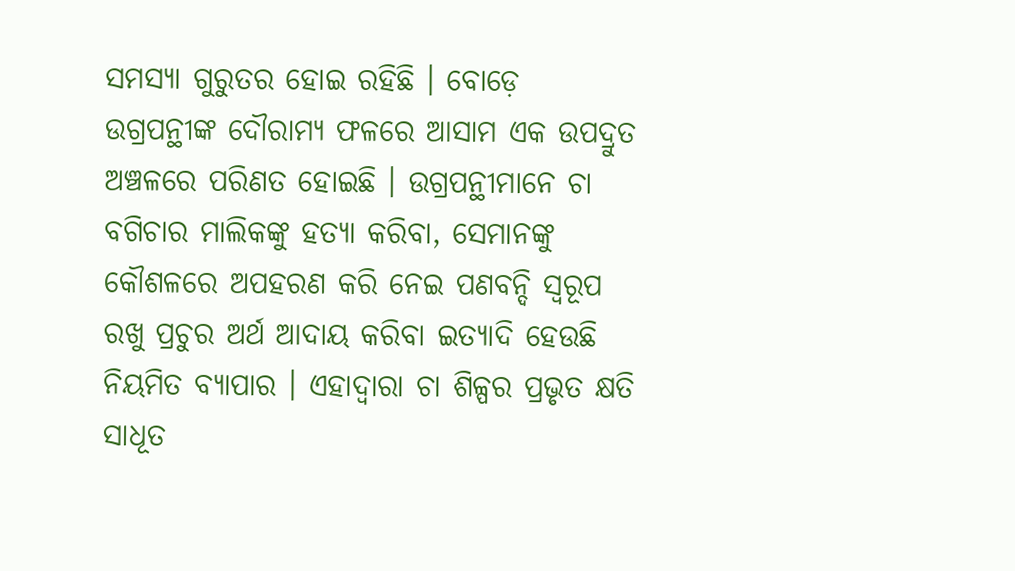ସମସ୍ୟା ଗୁରୁତର ହୋଇ ରହିଛି । ବୋଡ଼େ ଉଗ୍ରପନ୍ଥୀଙ୍କ ଦୌରାମ୍ୟ ଫଳରେ ଆସାମ ଏକ ଉପଦ୍ରୁତ ଅଞ୍ଚଳରେ ପରିଣତ ହୋଇଛି । ଉଗ୍ରପନ୍ଥୀମାନେ ଚା ବଗିଚାର ମାଲିକଙ୍କୁ ହତ୍ୟା କରିବା, ସେମାନଙ୍କୁ କୌଶଳରେ ଅପହରଣ କରି ନେଇ ପଣବନ୍ଦି ସ୍ଵରୂପ ରଖୁ ପ୍ରଚୁର ଅର୍ଥ ଆଦାୟ କରିବା ଇତ୍ୟାଦି ହେଉଛି ନିୟମିତ ବ୍ୟାପାର । ଏହାଦ୍ବାରା ଚା ଶିଳ୍ପର ପ୍ରଭୃତ କ୍ଷତି ସାଧୂତ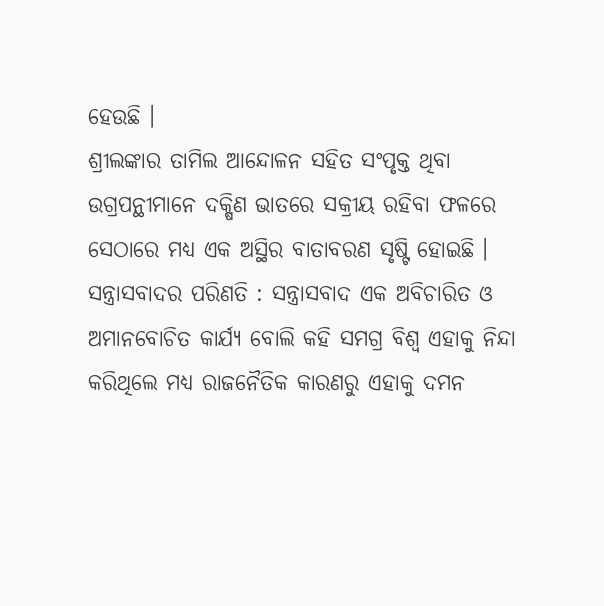ହେଉଛି ।
ଶ୍ରୀଲଙ୍କାର ତାମିଲ ଆନ୍ଦୋଳନ ସହିତ ସଂପୃକ୍ତ ଥିବା ଉଗ୍ରପନ୍ଥୀମାନେ ଦକ୍ଷିଣ ଭାତରେ ସକ୍ରୀୟ ରହିବା ଫଳରେ ସେଠାରେ ମଧ୍ୟ ଏକ ଅସ୍ଥିର ବାତାବରଣ ସୃଷ୍ଟି ହୋଇଛି ।
ସନ୍ତ୍ରାସବାଦର ପରିଣତି : ସନ୍ତ୍ରାସବାଦ ଏକ ଅବିଚାରିତ ଓ ଅମାନବୋଚିତ କାର୍ଯ୍ୟ ବୋଲି କହି ସମଗ୍ର ବିଶ୍ୱ ଏହାକୁ ନିନ୍ଦା କରିଥିଲେ ମଧ୍ୟ ରାଜନୈତିକ କାରଣରୁ ଏହାକୁ ଦମନ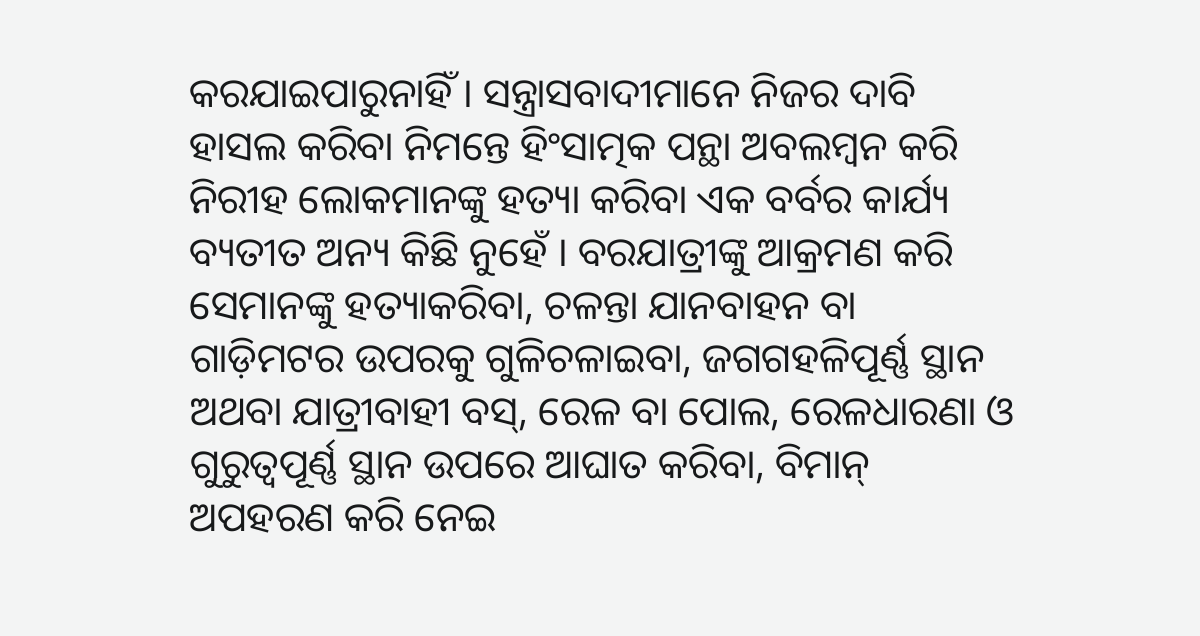କରଯାଇପାରୁନାହିଁ । ସନ୍ତ୍ରାସବାଦୀମାନେ ନିଜର ଦାବି ହାସଲ କରିବା ନିମନ୍ତେ ହିଂସାତ୍ମକ ପନ୍ଥା ଅବଲମ୍ବନ କରି ନିରୀହ ଲୋକମାନଙ୍କୁ ହତ୍ୟା କରିବା ଏକ ବର୍ବର କାର୍ଯ୍ୟ ବ୍ୟତୀତ ଅନ୍ୟ କିଛି ନୁହେଁ । ବରଯାତ୍ରୀଙ୍କୁ ଆକ୍ରମଣ କରି ସେମାନଙ୍କୁ ହତ୍ୟାକରିବା, ଚଳନ୍ତା ଯାନବାହନ ବା ଗାଡ଼ିମଟର ଉପରକୁ ଗୁଳିଚଳାଇବା, ଜଗଗହଳିପୂର୍ଣ୍ଣ ସ୍ଥାନ ଅଥବା ଯାତ୍ରୀବାହୀ ବସ୍, ରେଳ ବା ପୋଲ, ରେଳଧାରଣା ଓ ଗୁରୁତ୍ବପୂର୍ଣ୍ଣ ସ୍ଥାନ ଉପରେ ଆଘାତ କରିବା, ବିମାନ୍ ଅପହରଣ କରି ନେଇ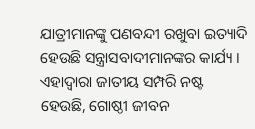ଯାତ୍ରୀମାନଙ୍କୁ ପଣବନ୍ଦୀ ରଖୁବା ଇତ୍ୟାଦି ହେଉଛି ସନ୍ତ୍ରାସବାଦୀମାନଙ୍କର କାର୍ଯ୍ୟ । ଏହାଦ୍ୱାରା ଜାତୀୟ ସମ୍ପରି ନଷ୍ଟ ହେଉଛି, ଗୋଷ୍ଠୀ ଜୀବନ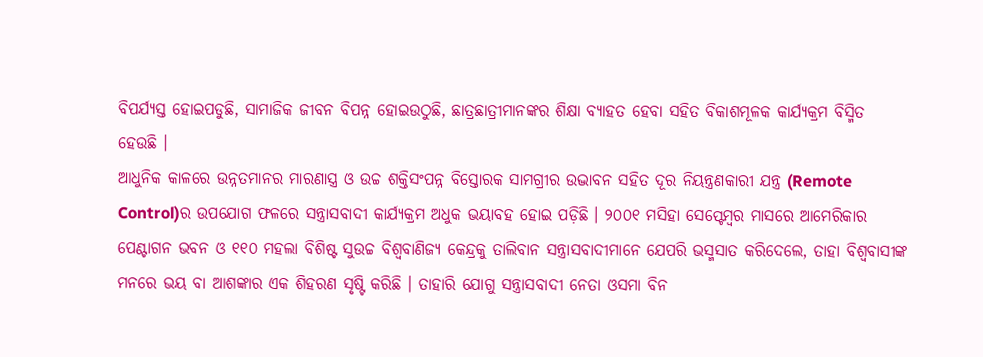ବିପର୍ଯ୍ୟସ୍ତ ହୋଇପଡୁଛି, ସାମାଜିକ ଜୀବନ ବିପନ୍ନ ହୋଇଉଠୁଛି, ଛାତ୍ରଛାତ୍ରୀମାନଙ୍କର ଶିକ୍ଷା ବ୍ୟାହତ ହେବା ସହିତ ବିକାଶମୂଳକ କାର୍ଯ୍ୟକ୍ରମ ବିସ୍ମିତ ହେଉଛି ।
ଆଧୁନିକ କାଳରେ ଉନ୍ନତମାନର ମାରଣାସ୍ତ୍ର ଓ ଉଚ୍ଚ ଶକ୍ତିସଂପନ୍ନ ବିସ୍ତୋରକ ସାମଗ୍ରୀର ଉଦ୍ଭାବନ ସହିତ ଦୂର ନିୟନ୍ତ୍ରଣକାରୀ ଯନ୍ତ୍ର (Remote Control)ର ଉପଯୋଗ ଫଳରେ ସନ୍ତ୍ରାସବାଦୀ କାର୍ଯ୍ୟକ୍ରମ ଅଧୁକ ଭୟାବହ ହୋଇ ପଡ଼ିଛି । ୨୦୦୧ ମସିହା ସେପ୍ଟେମ୍ବର ମାସରେ ଆମେରିକାର ପେଣ୍ଟାଗନ ଭବନ ଓ ୧୧୦ ମହଲା ବିଶିଷ୍ଟ ସୁଉଚ୍ଚ ବିଶ୍ଵବାଣିଜ୍ୟ କେନ୍ଦ୍ରକୁ ତାଲିବାନ ସନ୍ତ୍ରାସବାଦୀମାନେ ଯେପରି ଭସ୍ମସାତ କରିଦେଲେ, ତାହା ବିଶ୍ଵବାସୀଙ୍କ ମନରେ ଭୟ ବା ଆଶଙ୍କାର ଏକ ଶିହରଣ ସୃଷ୍ଟି କରିଛି । ତାହାରି ଯୋଗୁ ସନ୍ତ୍ରାସବାଦୀ ନେତା ଓସମା ବିନ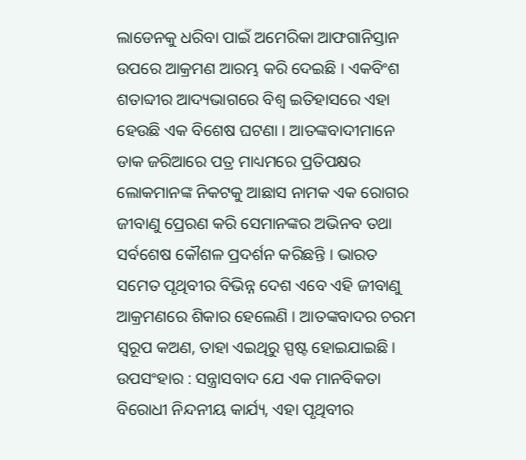ଲାଡେନକୁ ଧରିବା ପାଇଁ ଅମେରିକା ଆଫଗାନିସ୍ତାନ ଉପରେ ଆକ୍ରମଣ ଆରମ୍ଭ କରି ଦେଇଛି । ଏକବିଂଶ ଶତାବ୍ଦୀର ଆଦ୍ୟଭାଗରେ ବିଶ୍ୱ ଇତିହାସରେ ଏହା ହେଉଛି ଏକ ବିଶେଷ ଘଟଣା । ଆତଙ୍କବାଦୀମାନେ ଡାକ ଜରିଆରେ ପତ୍ର ମାଧ୍ୟମରେ ପ୍ରତିପକ୍ଷର ଲୋକମାନଙ୍କ ନିକଟକୁ ଆଛାସ ନାମକ ଏକ ରୋଗର ଜୀବାଣୁ ପ୍ରେରଣ କରି ସେମାନଙ୍କର ଅଭିନବ ତଥା ସର୍ବଶେଷ କୌଶଳ ପ୍ରଦର୍ଶନ କରିଛନ୍ତି । ଭାରତ ସମେତ ପୃଥିବୀର ବିଭିନ୍ନ ଦେଶ ଏବେ ଏହି ଜୀବାଣୁ ଆକ୍ରମଣରେ ଶିକାର ହେଲେଣି । ଆତଙ୍କବାଦର ଚରମ ସ୍ବରୂପ କଅଣ, ତାହା ଏଇଥିରୁ ସ୍ପଷ୍ଟ ହୋଇଯାଇଛି ।
ଉପସଂହାର : ସନ୍ତ୍ରାସବାଦ ଯେ ଏକ ମାନବିକତା ବିରୋଧୀ ନିନ୍ଦନୀୟ କାର୍ଯ୍ୟ, ଏହା ପୃଥିବୀର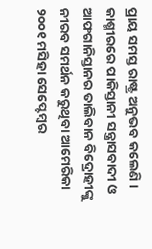ପ୍ରାୟ ସମସ୍ତ ରାଷ୍ଟ୍ର ଅନୁଭବ କଲେଣି । କାଶ୍ମୀରରେ ପାକିସ୍ତାନୀ ସନ୍ତ୍ରାସବାଦୀ ଓ ଆଫଗାନିସ୍ତାନର ତାଲିବାନ ବିଦ୍ରୋହୀଙ୍କୁ ନୀରବ ସମର୍ଥନ କରୁଥିବା ଆମେରିକା ୨୦୦୧ ମସିହା ସେପ୍ଟେମ୍ବର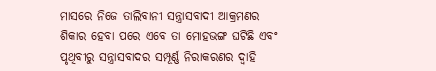ମାସରେ ନିଜେ ତାଲିବାନୀ ସନ୍ତ୍ରାସବାଦୀ ଆକ୍ରମଣର ଶିକାର ହେବା ପରେ ଏବେ ତା ମୋହଭଙ୍ଗ ଘଟିଛି ଏବଂ ପୃଥିବୀରୁ ସନ୍ତ୍ରାସବାଦର ସମ୍ପୂର୍ଣ୍ଣ ନିରାକରଣର ଦ୍ବାହି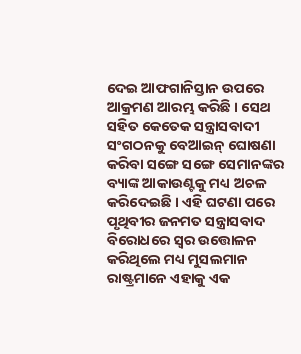ଦେଇ ଆଫଗାନିସ୍ତାନ ଉପରେ ଆକ୍ରମଣ ଆରମ୍ଭ କରିଛି । ସେଥ ସହିତ କେତେକ ସନ୍ତ୍ରାସବାଦୀ ସଂଗଠନକୁ ବେଆଇନ୍ ଘୋଷଣା କରିବା ସଙ୍ଗେ ସଙ୍ଗେ ସେମାନଙ୍କର ବ୍ୟାଙ୍କ ଆକାଉଣ୍ଟକୁ ମଧ୍ୟ ଅଚଳ କରିଦେଇଛି । ଏହି ଘଟଣା ପରେ ପୃଥିବୀର ଜନମତ ସନ୍ତ୍ରାସବାଦ ବିରୋଧରେ ସ୍ୱର ଉତ୍ତୋଳନ କରିଥିଲେ ମଧ୍ୟ ମୁସଲମାନ ରାଷ୍ଟ୍ରମାନେ ଏହାକୁ ଏକ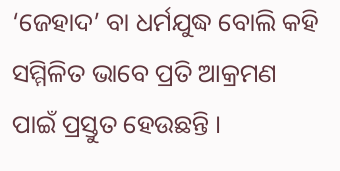‘ଜେହାଦ’ ବା ଧର୍ମଯୁଦ୍ଧ ବୋଲି କହି ସମ୍ମିଳିତ ଭାବେ ପ୍ରତି ଆକ୍ରମଣ ପାଇଁ ପ୍ରସ୍ତୁତ ହେଉଛନ୍ତି ।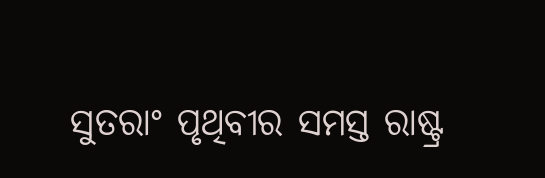ସୁତରାଂ ପୃଥିବୀର ସମସ୍ତ ରାଷ୍ଟ୍ର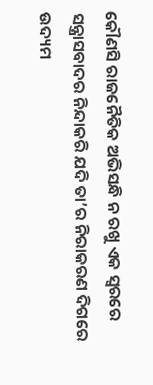କୌଣସି ରାଜନୈତିକ ଅଭିସନ୍ଧି ନ ରଖୁ ଏକ ସ୍ବରରେ ସନ୍ତ୍ରାସବାଦର ନିନ୍ଦାକରି ଯଦି ତା’ର ନିରାକରଣ ଦିଗରେ ଉଦ୍ୟମ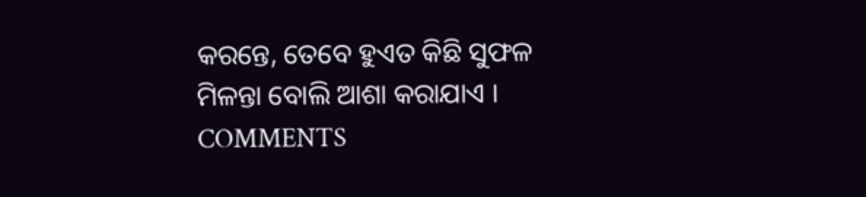କରନ୍ତେ, ତେବେ ହୁଏତ କିଛି ସୁଫଳ ମିଳନ୍ତା ବୋଲି ଆଶା କରାଯାଏ ।
COMMENTS